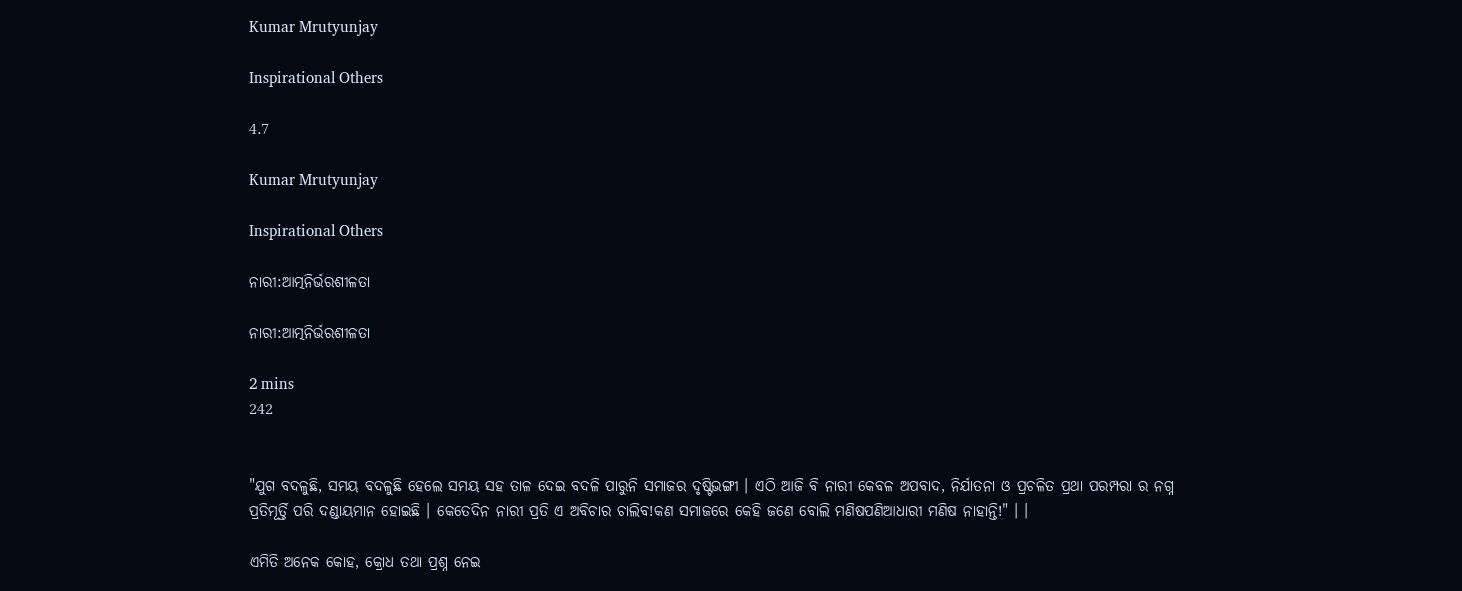Kumar Mrutyunjay

Inspirational Others

4.7

Kumar Mrutyunjay

Inspirational Others

ନାରୀ:ଆତ୍ମନିର୍ଭରଶୀଳତା

ନାରୀ:ଆତ୍ମନିର୍ଭରଶୀଳତା

2 mins
242


"ଯୁଗ ବଦଳୁଛି, ସମୟ ବଦଳୁଛି ହେଲେ ସମୟ ସହ ତାଳ ଦେଇ ବଦଳି ପାରୁନି ସମାଜର ଦୃଷ୍ଟିଭଙ୍ଗୀ । ଏଠି ଆଜି ବି ନାରୀ କେବଳ ଅପବାଦ, ନିର୍ଯାତନା ଓ ପ୍ରଚଳିତ ପ୍ରଥା ପରମ୍ପରା ର ନଗ୍ନ ପ୍ରତିମୂର୍ତ୍ତି ପରି ଦଣ୍ଡାୟମାନ ହୋଇଛି । କେତେଦିନ ନାରୀ ପ୍ରତି ଏ ଅବିଚାର ଚାଲିବ!କଣ ସମାଜରେ କେହି ଜଣେ ବୋଲି ମଣିଷପଣିଆଧାରୀ ମଣିଷ ନାହାନ୍ତି!" । ।

ଏମିତି ଅନେକ କୋହ, କ୍ରୋଧ ତଥା ପ୍ରଶ୍ନ ନେଇ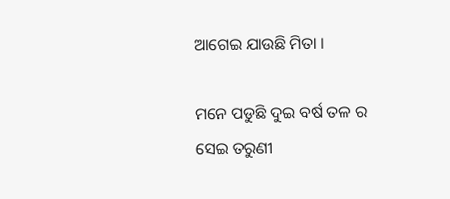ଆଗେଇ ଯାଉଛି ମିତା ।

ମନେ ପଡୁଛି ଦୁଇ ବର୍ଷ ତଳ ର ସେଇ ତରୁଣୀ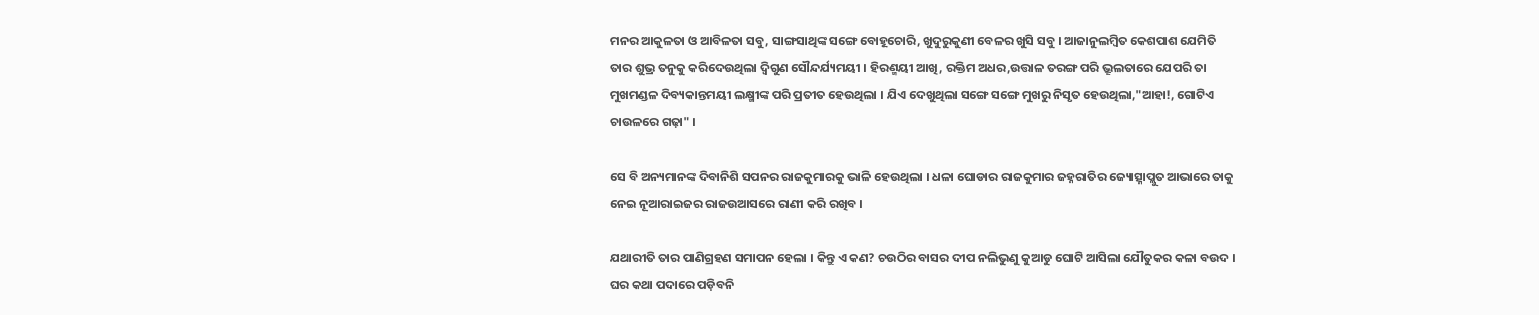ମନର ଆକୁଳତା ଓ ଆବିଳତା ସବୁ, ସାଙ୍ଗସାଥିଙ୍କ ସଙ୍ଗେ ବୋହୂଚୋରି, ଖୁଦୁରୁକୁଣୀ ବେଳର ଖୁସି ସବୁ । ଆଜାନୁଲମ୍ବିତ କେଶପାଶ ଯେମିତି ତାର ଶୁଭ୍ର ତନୁକୁ କରିଦେଉଥିଲା ଦ୍ବିଗୁଣ ସୌନ୍ଦର୍ଯ୍ୟମୟୀ । ହିରଣ୍ମୟୀ ଆଖି, ରକ୍ତିମ ଅଧର,ଉତ୍ତାଳ ତରଙ୍ଗ ପରି ଭ୍ରୂଲତାରେ ଯେପରି ତା ମୁଖମଣ୍ଡଳ ଦିବ୍ୟକାନ୍ତମୟୀ ଲକ୍ଷ୍ମୀଙ୍କ ପରି ପ୍ରତୀତ ହେଉଥିଲା । ଯିଏ ଦେଖୁଥିଲା ସଙ୍ଗେ ସଙ୍ଗେ ମୁଖରୁ ନିସୃତ ହେଉଥିଲା,"ଆହା!, ଗୋଟିଏ ଚାଉଳରେ ଗଢ଼ା" ।

ସେ ବି ଅନ୍ୟମାନଙ୍କ ଦିବାନିଶି ସପନର ରାଜକୁମାରକୁ ଭାଳି ହେଉଥିଲା । ଧଳା ଘୋଡାର ରାଜକୁମାର ଜହ୍ନରାତିର ଜ୍ୟୋତ୍ସ୍ନାପ୍ଲୁତ ଆଭାରେ ତାକୁ ନେଇ ନୂଆରାଇଜର ରାଜଉଆସରେ ରାଣୀ କରି ରଖିବ ।

ଯଥାରୀତି ତାର ପାଣିଗ୍ରହଣ ସମାପନ ହେଲା । କିନ୍ତୁ ଏ କଣ? ଚଉଠିର ବାସର ଦୀପ ନଲିଭୁଣୁ କୁଆଡୁ ଘୋଟି ଆସିଲା ଯୌତୁକର କଳା ବଉଦ । ଘର କଥା ପଦାରେ ପଡ଼ିବନି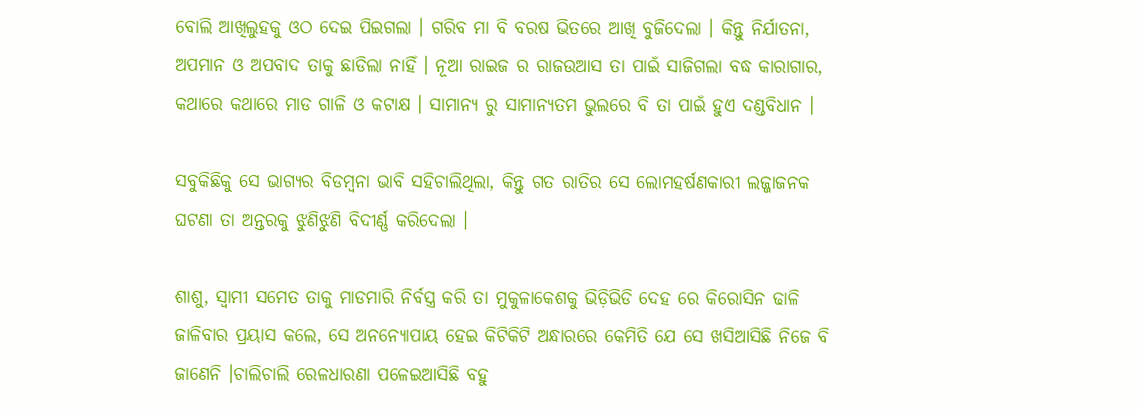ବୋଲି ଆଖିଲୁହକୁ ଓଠ ଦେଇ ପିଇଗଲା । ଗରିବ ମା ବି ବରଷ ଭିତରେ ଆଖି ବୁଜିଦେଲା । କିନ୍ତୁ ନିର୍ଯାତନା, ଅପମାନ ଓ ଅପବାଦ ତାକୁ ଛାଡିଲା ନାହିଁ । ନୂଆ ରାଇଜ ର ରାଜଉଆସ ତା ପାଇଁ ସାଜିଗଲା ବଦ୍ଧ କାରାଗାର, କଥାରେ କଥାରେ ମାଡ ଗାଳି ଓ କଟାକ୍ଷ । ସାମାନ୍ୟ ରୁ ସାମାନ୍ୟତମ ଭୁଲରେ ବି ତା ପାଇଁ ହୁଏ ଦଣ୍ଡବିଧାନ ।

ସବୁକିଛିକୁ ସେ ଭାଗ୍ୟର ବିଡମ୍ବନା ଭାବି ସହିଚାଲିଥିଲା, କିନ୍ତୁ ଗତ ରାତିର ସେ ଲୋମହର୍ଷଣକାରୀ ଲଜ୍ଜାଜନକ ଘଟଣା ତା ଅନ୍ତରକୁ ଝୁଣିଝୁଣି ବିଦୀର୍ଣ୍ଣ କରିଦେଲା ।

ଶାଶୁ, ସ୍ୱାମୀ ସମେତ ତାକୁ ମାଡମାରି ନିର୍ବସ୍ତ୍ର କରି ତା ମୁକୁଳାକେଶକୁ ଭିଡ଼ିଭିଡି ଦେହ ରେ କିରୋସିନ ଢାଳି ଜାଳିବାର ପ୍ରୟାସ କଲେ, ସେ ଅନନ୍ୟୋପାୟ ହେଇ କିଟିକିଟି ଅନ୍ଧାରରେ କେମିତି ଯେ ସେ ଖସିଆସିଛି ନିଜେ ବି ଜାଣେନି ।ଚାଲିଚାଲି ରେଳଧାରଣା ପଳେଇଆସିଛି ବହୁ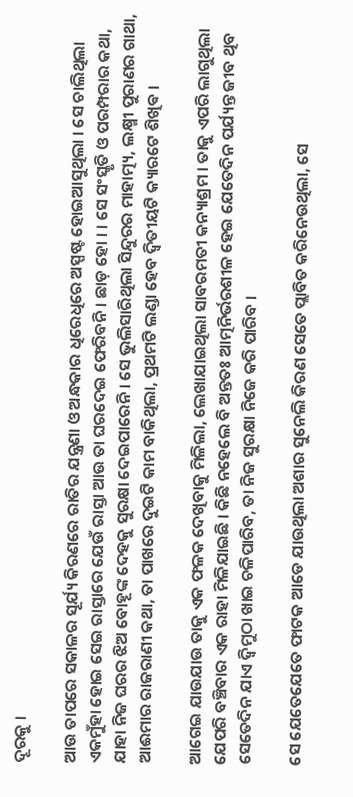ଦୂରକୁ ।

ଆଉ ତାପରେ ସକାଳର ସୂର୍ଯ୍ୟ କିରଣରେ ରାତିର ଯନ୍ତ୍ରଣା ଓ ଅନ୍ଧକାର ଧିରେଧିରେ ଅସ୍ପଷ୍ଟ ହୋଇଆସୁଥିଲା । ସେ ଚାଲିଥିଲା ଏକମୁଁହା ହୋଇ ସେଇ ରାସ୍ତାରେ ଯେଉଁ ରାସ୍ତା ଆଉ ତା ଘରଦେଇ ଫେରିବନି । ଛାଡ଼ ହୋ । । ସେ ସଂସ୍କୃତି ଓ ପରମ୍ପରାର କଥା, ଯାହା ନିଜ ଘରର ଝିଅ ବୋହୂଙ୍କ ଦେହକୁ ସୁରକ୍ଷା ଦେଇପାରେନି । ସେ ଭୁଲିସାରିଥିଲା ସିନ୍ଦୁରର ମାହାତ୍ମ୍ୟ, ଲକ୍ଷ୍ମୀ ପୁରାଣର ଗାଥା, ଆଈମାର ରାଜରାଣୀ କଥା, ତା ପାଖରେ ଦୁଇଟି କାମ ବାକିଥିଲା, ପ୍ରଥମଟି ଲଣ୍ଡା ହେବ ଦ୍ଵିତୀୟଟି କ୍ୟାରଟେ ଶିଖିଵ ।

ଆଗେଇ ଯାଉଯାଉ ତାକୁ ଏକ ଫଳକ ଦେଖିବାକୁ ମିଳିଲା, ଲେଖାଯାଇଥିଲା ସାବରମତୀ କନ୍ୟାଶ୍ରମ । ତାକୁ ଏପରି ଲାଗୁଥିଲା ଯେପରି ବଞ୍ଚିବାର ଏକ ରାହା ମିଳିଯାଇଛି । କିଛି ନହେଲେ ବି ଅନ୍ତତଃ ଆତ୍ମନିର୍ଭରଶୀଳ ହେଇ ଯେତେଦିନ ପର୍ଯ୍ୟନ୍ତ ଜୀବ ଥିବ ସେତେଦିନ ଯାଏ ଦ୍ଵିମୁଠା ଖାଇ ଚଳିପାରିବ, ତା ନିଜ ସୁରକ୍ଷା ନିଜେ କରି ପାରିବ ।

ସେ ଯେତେଯେତେ ଫାଟକ ଆଡେ ଯାଉଥିଲା ଅଶାର ସୁନେଲି କିରଣ ସେତେ ପ୍ଲାବିତ କରିନେଉଥିଲା, ସେ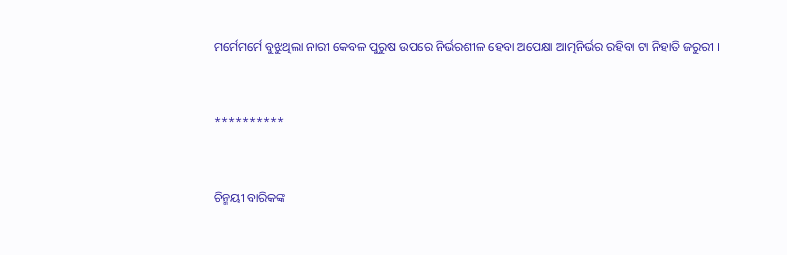ମର୍ମେମର୍ମେ ବୁଝୁଥିଲା ନାରୀ କେବଳ ପୁରୁଷ ଉପରେ ନିର୍ଭରଶୀଳ ହେବା ଅପେକ୍ଷା ଆତ୍ମନିର୍ଭର ରହିବା ଟା ନିହାତି ଜରୁରୀ ।


**********


ଚିନ୍ମୟୀ ବାରିକଙ୍କ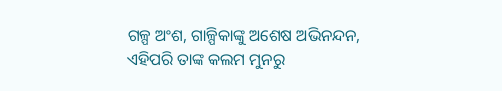ଗଳ୍ପ ଅଂଶ, ଗାଳ୍ପିକାଙ୍କୁ ଅଶେଷ ଅଭିନନ୍ଦନ, ଏହିପରି ତାଙ୍କ କଲମ ମୁନରୁ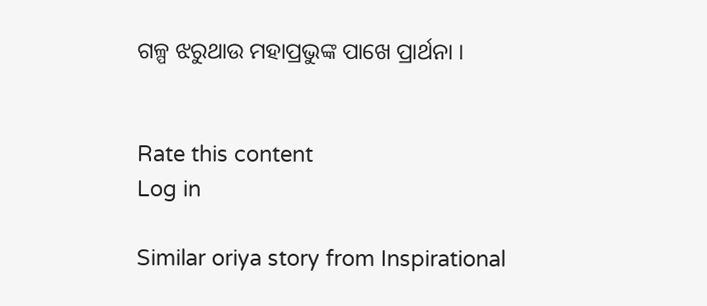ଗଳ୍ପ ଝରୁଥାଉ ମହାପ୍ରଭୁଙ୍କ ପାଖେ ପ୍ରାର୍ଥନା ।


Rate this content
Log in

Similar oriya story from Inspirational